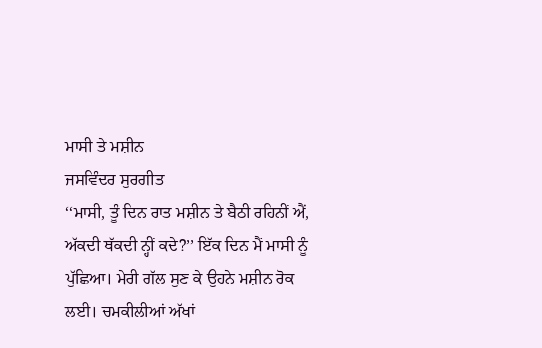ਮਾਸੀ ਤੇ ਮਸ਼ੀਨ
ਜਸਵਿੰਦਰ ਸੁਰਗੀਤ
‘‘ਮਾਸੀ, ਤੂੰ ਦਿਨ ਰਾਤ ਮਸ਼ੀਨ ਤੇ ਬੈਠੀ ਰਹਿਨੀਂ ਐਂ, ਅੱਕਦੀ ਥੱਕਦੀ ਨ੍ਹੀਂ ਕਦੇ?’’ ਇੱਕ ਦਿਨ ਮੈਂ ਮਾਸੀ ਨੂੰ ਪੁੱਛਿਆ। ਮੇਰੀ ਗੱਲ ਸੁਣ ਕੇ ਉਹਨੇ ਮਸ਼ੀਨ ਰੋਕ ਲਈ। ਚਮਕੀਲੀਆਂ ਅੱਖਾਂ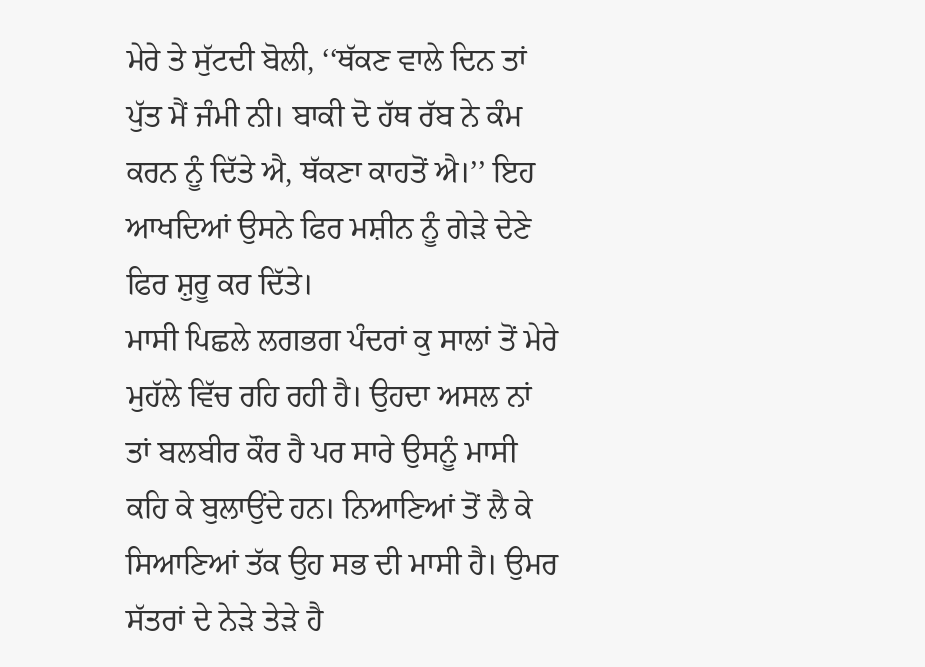ਮੇਰੇ ਤੇ ਸੁੱਟਦੀ ਬੋਲੀ, ‘‘ਥੱਕਣ ਵਾਲੇ ਦਿਨ ਤਾਂ ਪੁੱਤ ਮੈਂ ਜੰਮੀ ਨੀ। ਬਾਕੀ ਦੋ ਹੱਥ ਰੱਬ ਨੇ ਕੰਮ ਕਰਨ ਨੂੰ ਦਿੱਤੇ ਐ, ਥੱਕਣਾ ਕਾਹਤੋਂ ਐ।’’ ਇਹ ਆਖਦਿਆਂ ਉਸਨੇ ਫਿਰ ਮਸ਼ੀਨ ਨੂੰ ਗੇੜੇ ਦੇਣੇ ਫਿਰ ਸ਼ੁਰੂ ਕਰ ਦਿੱਤੇ।
ਮਾਸੀ ਪਿਛਲੇ ਲਗਭਗ ਪੰਦਰਾਂ ਕੁ ਸਾਲਾਂ ਤੋਂ ਮੇਰੇ ਮੁਹੱਲੇ ਵਿੱਚ ਰਹਿ ਰਹੀ ਹੈ। ਉਹਦਾ ਅਸਲ ਨਾਂ ਤਾਂ ਬਲਬੀਰ ਕੌਰ ਹੈ ਪਰ ਸਾਰੇ ਉਸਨੂੰ ਮਾਸੀ ਕਹਿ ਕੇ ਬੁਲਾਉਂਦੇ ਹਨ। ਨਿਆਣਿਆਂ ਤੋਂ ਲੈ ਕੇ ਸਿਆਣਿਆਂ ਤੱਕ ਉਹ ਸਭ ਦੀ ਮਾਸੀ ਹੈ। ਉਮਰ ਸੱਤਰਾਂ ਦੇ ਨੇੜੇ ਤੇੜੇ ਹੈ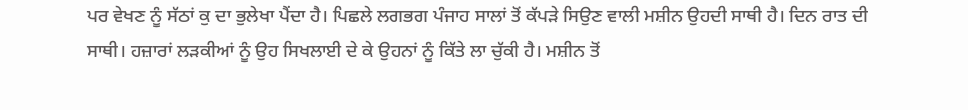ਪਰ ਵੇਖਣ ਨੂੰ ਸੱਠਾਂ ਕੁ ਦਾ ਭੁਲੇਖਾ ਪੈਂਦਾ ਹੈ। ਪਿਛਲੇ ਲਗਭਗ ਪੰਜਾਹ ਸਾਲਾਂ ਤੋਂ ਕੱਪੜੇ ਸਿਉਣ ਵਾਲੀ ਮਸ਼ੀਨ ਉਹਦੀ ਸਾਥੀ ਹੈ। ਦਿਨ ਰਾਤ ਦੀ ਸਾਥੀ। ਹਜ਼ਾਰਾਂ ਲੜਕੀਆਂ ਨੂੰ ਉਹ ਸਿਖਲਾਈ ਦੇ ਕੇ ਉਹਨਾਂ ਨੂੰ ਕਿੱਤੇ ਲਾ ਚੁੱਕੀ ਹੈ। ਮਸ਼ੀਨ ਤੋਂ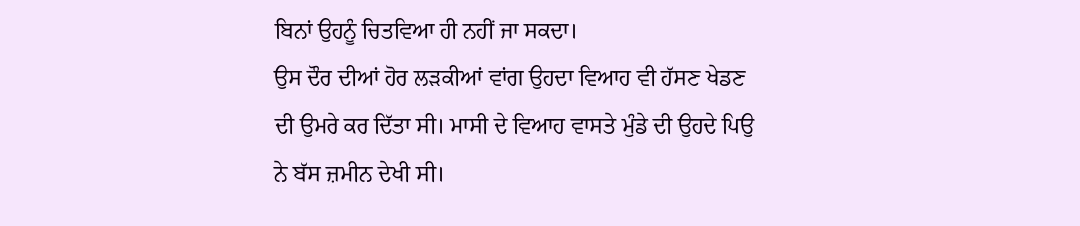ਬਿਨਾਂ ਉਹਨੂੰ ਚਿਤਵਿਆ ਹੀ ਨਹੀਂ ਜਾ ਸਕਦਾ।
ਉਸ ਦੌਰ ਦੀਆਂ ਹੋਰ ਲੜਕੀਆਂ ਵਾਂਗ ਉਹਦਾ ਵਿਆਹ ਵੀ ਹੱਸਣ ਖੇਡਣ ਦੀ ਉਮਰੇ ਕਰ ਦਿੱਤਾ ਸੀ। ਮਾਸੀ ਦੇ ਵਿਆਹ ਵਾਸਤੇ ਮੁੰਡੇ ਦੀ ਉਹਦੇ ਪਿਉ ਨੇ ਬੱਸ ਜ਼ਮੀਨ ਦੇਖੀ ਸੀ।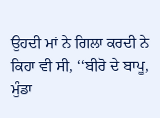ਉਹਦੀ ਮਾਂ ਨੇ ਗਿਲਾ ਕਰਦੀ ਨੇ ਕਿਹਾ ਵੀ ਸੀ, ‘‘ਬੀਰੋ ਦੇ ਬਾਪੂ, ਮੁੰਡਾ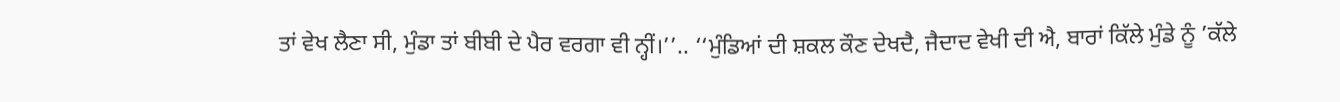ਤਾਂ ਵੇਖ ਲੈਣਾ ਸੀ, ਮੁੰਡਾ ਤਾਂ ਬੀਬੀ ਦੇ ਪੈਰ ਵਰਗਾ ਵੀ ਨ੍ਹੀਂ।’’.. ‘‘ਮੁੰਡਿਆਂ ਦੀ ਸ਼ਕਲ ਕੌਣ ਦੇਖਦੈ, ਜੈਦਾਦ ਵੇਖੀ ਦੀ ਐ, ਬਾਰਾਂ ਕਿੱਲੇ ਮੁੰਡੇ ਨੂੰ ’ਕੱਲੇ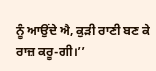ਨੂੰ ਆਉਂਦੇ ਐ, ਕੁੜੀ ਰਾਣੀ ਬਣ ਕੇ ਰਾਜ਼ ਕਰੂ-ਗੀ।’’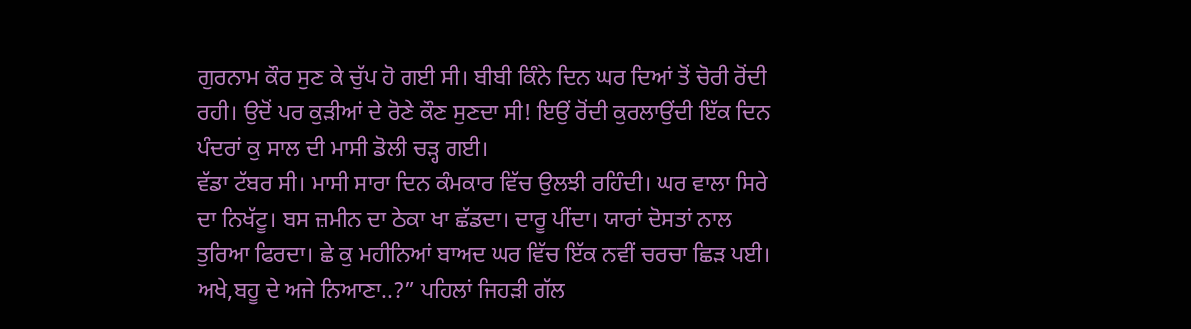ਗੁਰਨਾਮ ਕੌਰ ਸੁਣ ਕੇ ਚੁੱਪ ਹੋ ਗਈ ਸੀ। ਬੀਬੀ ਕਿੰਨੇ ਦਿਨ ਘਰ ਦਿਆਂ ਤੋਂ ਚੋਰੀ ਰੋਂਦੀ ਰਹੀ। ਉਦੋਂ ਪਰ ਕੁੜੀਆਂ ਦੇ ਰੋਣੇ ਕੌਣ ਸੁਣਦਾ ਸੀ! ਇਉਂ ਰੋਂਦੀ ਕੁਰਲਾਉਂਦੀ ਇੱਕ ਦਿਨ ਪੰਦਰਾਂ ਕੁ ਸਾਲ ਦੀ ਮਾਸੀ ਡੋਲੀ ਚੜ੍ਹ ਗਈ।
ਵੱਡਾ ਟੱਬਰ ਸੀ। ਮਾਸੀ ਸਾਰਾ ਦਿਨ ਕੰਮਕਾਰ ਵਿੱਚ ਉਲਝੀ ਰਹਿੰਦੀ। ਘਰ ਵਾਲਾ ਸਿਰੇ ਦਾ ਨਿਖੱਟੂ। ਬਸ ਜ਼ਮੀਨ ਦਾ ਠੇਕਾ ਖਾ ਛੱਡਦਾ। ਦਾਰੂ ਪੀਂਦਾ। ਯਾਰਾਂ ਦੋਸਤਾਂ ਨਾਲ ਤੁਰਿਆ ਫਿਰਦਾ। ਛੇ ਕੁ ਮਹੀਨਿਆਂ ਬਾਅਦ ਘਰ ਵਿੱਚ ਇੱਕ ਨਵੀਂ ਚਰਚਾ ਛਿੜ ਪਈ। ਅਖੇ,ਬਹੂ ਦੇ ਅਜੇ ਨਿਆਣਾ..?” ਪਹਿਲਾਂ ਜਿਹੜੀ ਗੱਲ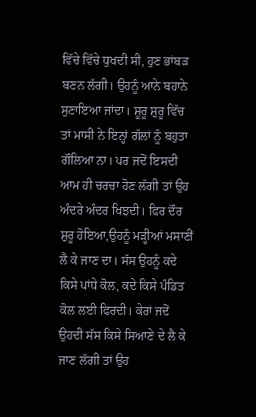ਵਿੱਚੇ ਵਿੱਚੇ ਧੁਖਦੀ ਸੀ, ਹੁਣ ਭਾਂਬੜ ਬਣਨ ਲੱਗੀ। ਉਹਨੂੰ ਆਨੇ ਬਹਾਨੇ ਸੁਣਾਇਆ ਜਾਂਦਾ। ਸ਼ੂਰੂ ਸ਼ੁਰੂ ਵਿੱਚ ਤਾਂ ਮਾਸੀ ਨੇ ਇਨ੍ਹਾਂ ਗੱਲਾਂ ਨੂੰ ਬਹੁਤਾ ਗੌਲਿਆ ਨਾ। ਪਰ ਜਦੋਂ ਇਸਦੀ ਆਮ ਹੀ ਚਰਚਾ ਹੋਣ ਲੱਗੀ ਤਾਂ ਉਹ ਅੰਦਰੇ ਅੰਦਰ ਖਿਝਦੀ। ਫਿਰ ਦੌਰ ਸ਼ੁਰੂ ਹੋਇਆ,ਉਹਨੂੰ ਮੜ੍ਹੀਆਂ ਮਸਾਣੀਂ ਲੈ ਕੇ ਜਾਣ ਦਾ। ਸੱਸ ਉਹਨੂੰ ਕਦੇ ਕਿਸੇ ਪਾਂਧੇ ਕੋਲ, ਕਦੇ ਕਿਸੇ ਪੰਡਿਤ ਕੋਲ ਲਈ ਫਿਰਦੀ। ਕੇਰਾਂ ਜਦੋਂ ਉਹਦੀ ਸੱਸ ਕਿਸੇ ਸਿਆਣੇ ਦੇ ਲੈ ਕੇ ਜਾਣ ਲੱਗੀ ਤਾਂ ਉਹ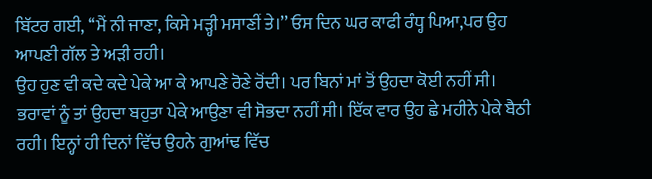ਬਿੱਟਰ ਗਈ, ‘‘ਮੈਂ ਨੀ ਜਾਣਾ, ਕਿਸੇ ਮੜ੍ਹੀ ਮਸਾਣੀਂ ਤੇ।’’ ਓਸ ਦਿਨ ਘਰ ਕਾਫੀ ਰੰਧ੍ਹ ਪਿਆ,ਪਰ ਉਹ ਆਪਣੀ ਗੱਲ ਤੇ ਅੜੀ ਰਹੀ।
ਉਹ ਹੁਣ ਵੀ ਕਦੇ ਕਦੇ ਪੇਕੇ ਆ ਕੇ ਆਪਣੇ ਰੋਣੇ ਰੋਂਦੀ। ਪਰ ਬਿਨਾਂ ਮਾਂ ਤੋਂ ਉਹਦਾ ਕੋਈ ਨਹੀਂ ਸੀ। ਭਰਾਵਾਂ ਨੂੰ ਤਾਂ ਉਹਦਾ ਬਹੁਤਾ ਪੇਕੇ ਆਉਣਾ ਵੀ ਸੋਭਦਾ ਨਹੀਂ ਸੀ। ਇੱਕ ਵਾਰ ਉਹ ਛੇ ਮਹੀਨੇ ਪੇਕੇ ਬੈਠੀ ਰਹੀ। ਇਨ੍ਹਾਂ ਹੀ ਦਿਨਾਂ ਵਿੱਚ ਉਹਨੇ ਗੁਆਂਢ ਵਿੱਚ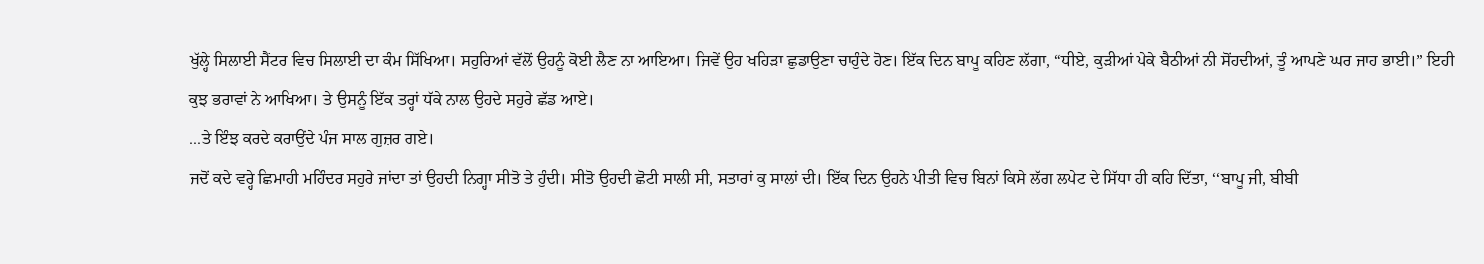ਖੁੱਲ੍ਹੇ ਸਿਲਾਈ ਸੈਂਟਰ ਵਿਚ ਸਿਲਾਈ ਦਾ ਕੰਮ ਸਿੱਖਿਆ। ਸਹੁਰਿਆਂ ਵੱਲੋਂ ਉਹਨੂੰ ਕੋਈ ਲੈਣ ਨਾ ਆਇਆ। ਜਿਵੇਂ ਉਹ ਖਹਿੜਾ ਛੁਡਾਉਣਾ ਚਾਹੁੰਦੇ ਹੋਣ। ਇੱਕ ਦਿਨ ਬਾਪੂ ਕਹਿਣ ਲੱਗਾ, “ਧੀਏ, ਕੁੜੀਆਂ ਪੇਕੇ ਬੈਠੀਆਂ ਨੀ ਸੋਂਹਦੀਆਂ, ਤੂੰ ਆਪਣੇ ਘਰ ਜਾਹ ਭਾਈ।” ਇਹੀ ਕੁਝ ਭਰਾਵਾਂ ਨੇ ਆਖਿਆ। ਤੇ ਉਸਨੂੰ ਇੱਕ ਤਰ੍ਹਾਂ ਧੱਕੇ ਨਾਲ ਉਹਦੇ ਸਹੁਰੇ ਛੱਡ ਆਏ।
...ਤੇ ਇੰਝ ਕਰਦੇ ਕਰਾਉਂਦੇ ਪੰਜ ਸਾਲ ਗੁਜ਼ਰ ਗਏ।
ਜਦੋਂ ਕਦੇ ਵਰ੍ਹੇ ਛਿਮਾਹੀ ਮਹਿੰਦਰ ਸਹੁਰੇ ਜਾਂਦਾ ਤਾਂ ਉਹਦੀ ਨਿਗ੍ਹਾ ਸੀਤੋ ਤੇ ਹੁੰਦੀ। ਸੀਤੋ ਉਹਦੀ ਛੋਟੀ ਸਾਲੀ ਸੀ, ਸਤਾਰਾਂ ਕੁ ਸਾਲਾਂ ਦੀ। ਇੱਕ ਦਿਨ ਉਹਨੇ ਪੀਤੀ ਵਿਚ ਬਿਨਾਂ ਕਿਸੇ ਲੱਗ ਲਪੇਟ ਦੇ ਸਿੱਧਾ ਹੀ ਕਹਿ ਦਿੱਤਾ, ‘‘ਬਾਪੂ ਜੀ, ਬੀਬੀ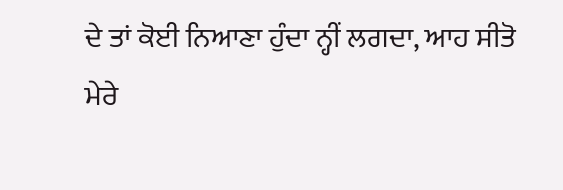ਦੇ ਤਾਂ ਕੋਈ ਨਿਆਣਾ ਹੁੰਦਾ ਨ੍ਹੀਂ ਲਗਦਾ, ਆਹ ਸੀਤੋ ਮੇਰੇ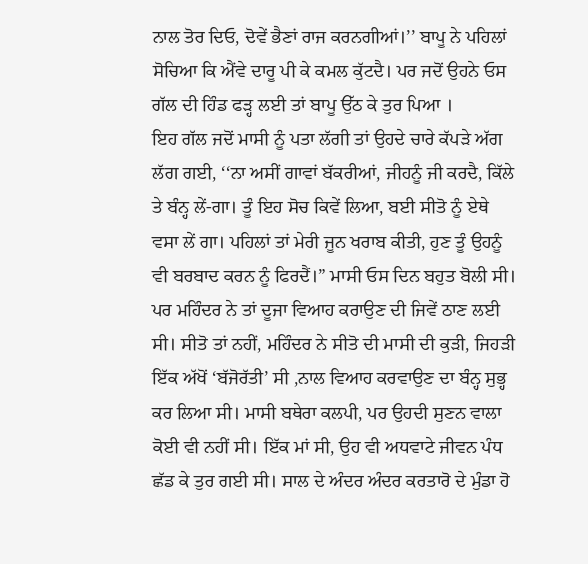ਨਾਲ ਤੋਰ ਦਿਓ, ਦੋਵੇਂ ਭੈਣਾਂ ਰਾਜ ਕਰਨਗੀਆਂ।’’ ਬਾਪੂ ਨੇ ਪਹਿਲਾਂ ਸੋਚਿਆ ਕਿ ਐਂਵੇ ਦਾਰੂ ਪੀ ਕੇ ਕਮਲ ਕੁੱਟਦੈ। ਪਰ ਜਦੋਂ ਉਹਨੇ ਓਸ ਗੱਲ ਦੀ ਹਿੰਡ ਫੜ੍ਹ ਲਈ ਤਾਂ ਬਾਪੂ ਉੱਠ ਕੇ ਤੁਰ ਪਿਆ ।
ਇਹ ਗੱਲ ਜਦੋਂ ਮਾਸੀ ਨੂੰ ਪਤਾ ਲੱਗੀ ਤਾਂ ਉਹਦੇ ਚਾਰੇ ਕੱਪੜੇ ਅੱਗ ਲੱਗ ਗਈ, ‘‘ਨਾ ਅਸੀਂ ਗਾਵਾਂ ਬੱਕਰੀਆਂ, ਜੀਹਨੂੰ ਜੀ ਕਰਦੈ, ਕਿੱਲੇ ਤੇ ਬੰਨ੍ਹ ਲੇਂ-ਗਾ। ਤੂੰ ਇਹ ਸੋਚ ਕਿਵੇਂ ਲਿਆ, ਬਈ ਸੀਤੋ ਨੂੰ ਏਥੇ ਵਸਾ ਲੇਂ ਗਾ। ਪਹਿਲਾਂ ਤਾਂ ਮੇਰੀ ਜੂਨ ਖਰਾਬ ਕੀਤੀ, ਹੁਣ ਤੂੰ ਉਹਨੂੰ ਵੀ ਬਰਬਾਦ ਕਰਨ ਨੂੰ ਫਿਰਦੈਂ।” ਮਾਸੀ ਓਸ ਦਿਨ ਬਹੁਤ ਬੋਲੀ ਸੀ। ਪਰ ਮਹਿੰਦਰ ਨੇ ਤਾਂ ਦੂਜਾ ਵਿਆਹ ਕਰਾਉਣ ਦੀ ਜਿਵੇਂ ਠਾਣ ਲਈ ਸੀ। ਸੀਤੋ ਤਾਂ ਨਹੀਂ, ਮਹਿੰਦਰ ਨੇ ਸੀਤੋ ਦੀ ਮਾਸੀ ਦੀ ਕੁੜੀ, ਜਿਹੜੀ ਇੱਕ ਅੱਖੋਂ ‘ਬੱਜੋਰੱਤੀ’ ਸੀ ,ਨਾਲ ਵਿਆਹ ਕਰਵਾਉਣ ਦਾ ਬੰਨ੍ਹ ਸੁਭ੍ਹ ਕਰ ਲਿਆ ਸੀ। ਮਾਸੀ ਬਥੇਰਾ ਕਲਪੀ, ਪਰ ਉਹਦੀ ਸੁਣਨ ਵਾਲਾ ਕੋਈ ਵੀ ਨਹੀਂ ਸੀ। ਇੱਕ ਮਾਂ ਸੀ, ਉਹ ਵੀ ਅਧਵਾਟੇ ਜੀਵਨ ਪੰਧ ਛੱਡ ਕੇ ਤੁਰ ਗਈ ਸੀ। ਸਾਲ ਦੇ ਅੰਦਰ ਅੰਦਰ ਕਰਤਾਰੋ ਦੇ ਮੁੰਡਾ ਹੋ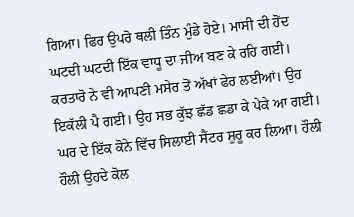ਗਿਆ। ਫਿਰ ਉਪਰੋ ਥਲੀ ਤਿੰਨ ਮੁੰਡੇ ਹੋਏ। ਮਾਸੀ ਦੀ ਹੋਂਦ ਘਟਦੀ ਘਟਦੀ ਇੱਕ ਵਾਧੂ ਦਾ ਜੀਅ ਬਣ ਕੇ ਰਹਿ ਗਈ। ਕਰਤਾਰੋ ਨੇ ਵੀ ਆਪਣੀ ਮਸੇਰ ਤੋਂ ਅੱਖਾਂ ਫੇਰ ਲਈਆਂ। ਉਹ ਇਕੱਲੀ ਪੈ ਗਈ। ਉਹ ਸਭ ਕੁੱਝ ਛੱਡ ਛਡਾ ਕੇ ਪੇਕੇ ਆ ਗਈ। ਘਰ ਦੇ ਇੱਕ ਕੋਨੇ ਵਿੱਚ ਸਿਲਾਈ ਸੈਂਟਰ ਸ਼ੁਰੂ ਕਰ ਲਿਆ। ਹੌਲੀ ਹੌਲੀ ਉਹਦੇ ਕੋਲ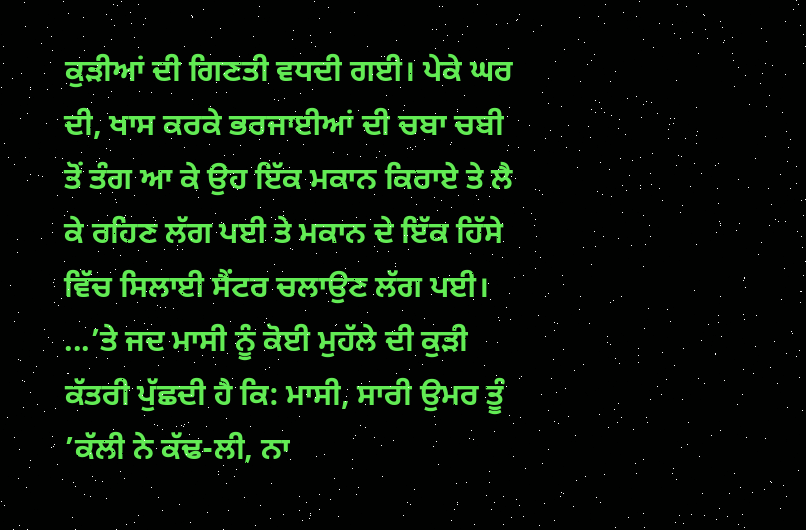ਕੁੜੀਆਂ ਦੀ ਗਿਣਤੀ ਵਧਦੀ ਗਈ। ਪੇਕੇ ਘਰ ਦੀ, ਖਾਸ ਕਰਕੇ ਭਰਜਾਈਆਂ ਦੀ ਚਬਾ ਚਬੀ ਤੋਂ ਤੰਗ ਆ ਕੇ ਉਹ ਇੱਕ ਮਕਾਨ ਕਿਰਾਏ ਤੇ ਲੈ ਕੇ ਰਹਿਣ ਲੱਗ ਪਈ ਤੇ ਮਕਾਨ ਦੇ ਇੱਕ ਹਿੱਸੇ ਵਿੱਚ ਸਿਲਾਈ ਸੈਂਟਰ ਚਲਾਉਣ ਲੱਗ ਪਈ।
...’ਤੇ ਜਦ ਮਾਸੀ ਨੂੰ ਕੋਈ ਮੁਹੱਲੇ ਦੀ ਕੁੜੀ ਕੱਤਰੀ ਪੁੱਛਦੀ ਹੈ ਕਿ: ਮਾਸੀ, ਸਾਰੀ ਉਮਰ ਤੂੰ ’ਕੱਲੀ ਨੇ ਕੱਢ-ਲੀ, ਨਾ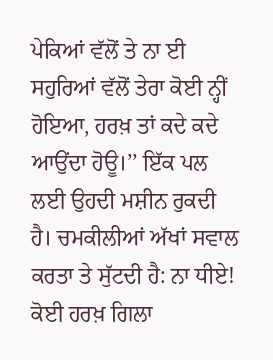ਪੇਕਿਆਂ ਵੱਲੋਂ ਤੇ ਨਾ ਈ ਸਹੁਰਿਆਂ ਵੱਲੋਂ ਤੇਰਾ ਕੋਈ ਨ੍ਹੀਂ ਹੋਇਆ, ਹਰਖ਼ ਤਾਂ ਕਦੇ ਕਦੇ ਆਉਂਦਾ ਹੋਊ।’’ ਇੱਕ ਪਲ ਲਈ ਉਹਦੀ ਮਸ਼ੀਨ ਰੁਕਦੀ ਹੈ। ਚਮਕੀਲੀਆਂ ਅੱਖਾਂ ਸਵਾਲ ਕਰਤਾ ਤੇ ਸੁੱਟਦੀ ਹੈ: ਨਾ ਧੀਏ! ਕੋਈ ਹਰਖ਼ ਗਿਲਾ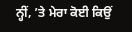ਨ੍ਹੀਂ, ’ਤੇ ਮੇਰਾ ਕੋਈ ਕਿਉਂ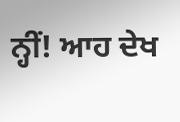ਨ੍ਹੀਂ! ਆਹ ਦੇਖ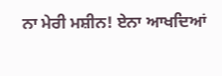ਨਾ ਮੇਰੀ ਮਸ਼ੀਨ! ਏਨਾ ਆਖਦਿਆਂ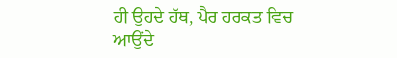ਹੀ ਉਹਦੇ ਹੱਥ, ਪੈਰ ਹਰਕਤ ਵਿਚ ਆਉਂਦੇ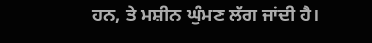ਹਨ, ਤੇ ਮਸ਼ੀਨ ਘੁੰਮਣ ਲੱਗ ਜਾਂਦੀ ਹੈ।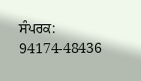ਸੰਪਰਕ: 94174-48436